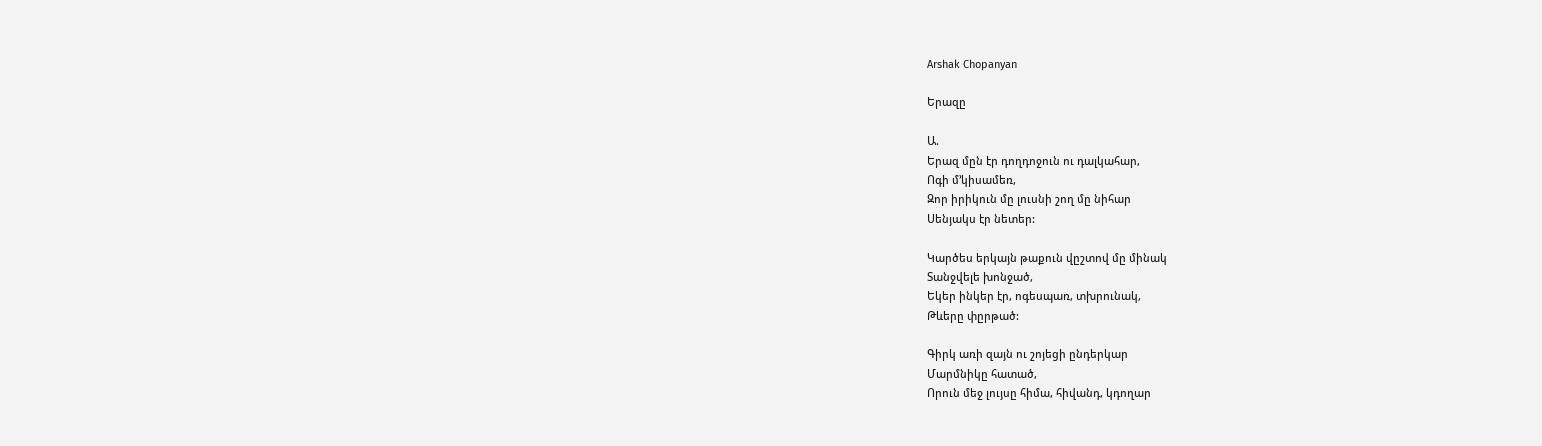Arshak Chopanyan

Երազը

Ա.
Երազ մըն էր դողդոջուն ու դալկահար,
Ոգի մ’կիսամեռ,
Զոր իրիկուն մը լուսնի շող մը նիհար
Սենյակս էր նետեր:

Կարծես երկայն թաքուն վըշտով մը մինակ
Տանջվելե խոնջած,
Եկեր ինկեր էր, ոգեսպառ, տխրունակ,
Թևերը փըրթած:

Գիրկ առի զայն ու շոյեցի ընդերկար
Մարմնիկը հատած,
Որուն մեջ լույսը հիմա, հիվանդ, կդողար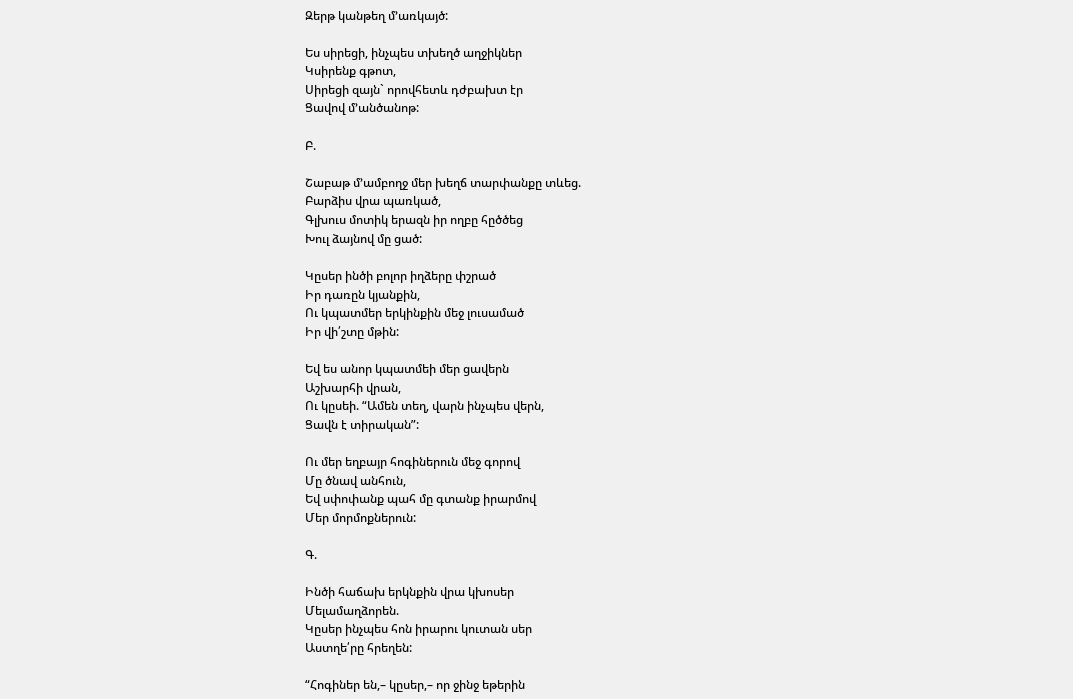Զերթ կանթեղ մ’առկայծ:

Ես սիրեցի, ինչպես տխեղծ աղջիկներ
Կսիրենք գթոտ,
Սիրեցի զայն` որովհետև դժբախտ էր
Ցավով մ’անծանոթ:

Բ.

Շաբաթ մ’ամբողջ մեր խեղճ տարփանքը տևեց.
Բարձիս վրա պառկած,
Գլխուս մոտիկ երազն իր ողբը հըծծեց
Խուլ ձայնով մը ցած:

Կըսեր ինծի բոլոր իղձերը փշրած
Իր դառըն կյանքին,
Ու կպատմեր երկինքին մեջ լուսամած
Իր վի՛շտը մթին:

Եվ ես անոր կպատմեի մեր ցավերն
Աշխարհի վրան,
Ու կըսեի. “Ամեն տեղ, վարն ինչպես վերն,
Ցավն է տիրական”:

Ու մեր եղբայր հոգիներուն մեջ գորով
Մը ծնավ անհուն,
Եվ սփոփանք պահ մը գտանք իրարմով
Մեր մորմոքներուն:

Գ.

Ինծի հաճախ երկնքին վրա կխոսեր
Մելամաղձորեն.
Կըսեր ինչպես հոն իրարու կուտան սեր
Աստղե՛րը հրեղեն:

“Հոգիներ են,– կըսեր,– որ ջինջ եթերին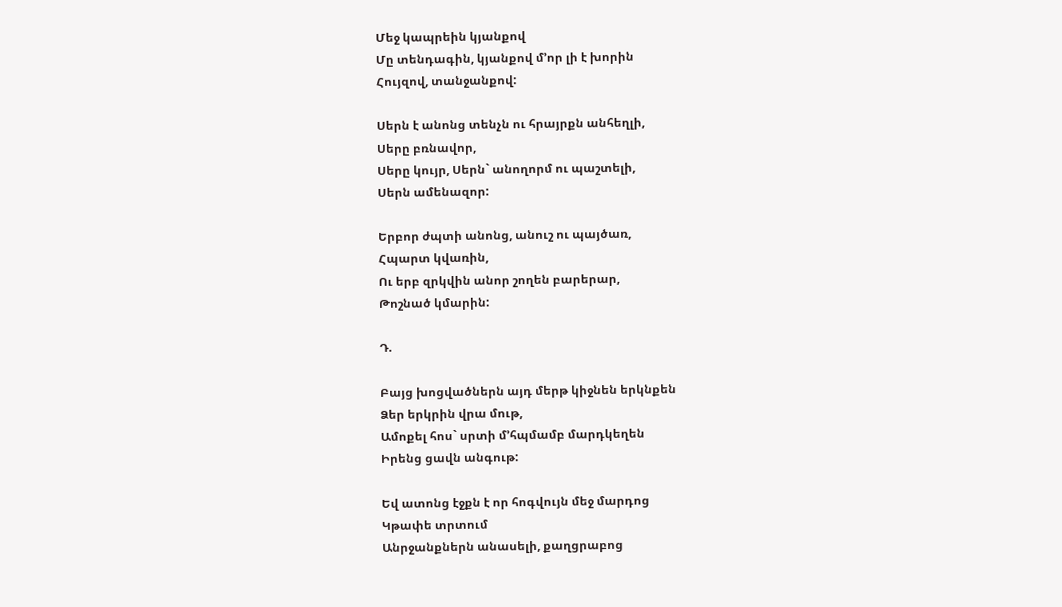Մեջ կապրեին կյանքով
Մը տենդագին, կյանքով մ’որ լի է խորին
Հույզով, տանջանքով:

Սերն է անոնց տենչն ու հրայրքն անհեղլի,
Սերը բռնավոր,
Սերը կույր, Սերն` անողորմ ու պաշտելի,
Սերն ամենազոր:

Երբոր ժպտի անոնց, անուշ ու պայծառ,
Հպարտ կվառին,
Ու երբ զրկվին անոր շողեն բարերար,
Թոշնած կմարին:

Դ.

Բայց խոցվածներն այդ մերթ կիջնեն երկնքեն
Ձեր երկրին վրա մութ,
Ամոքել հոս` սրտի մ’հպմամբ մարդկեղեն
Իրենց ցավն անգութ:

Եվ ատոնց էջքն է որ հոգվույն մեջ մարդոց
Կթափե տրտում
Անրջանքներն անասելի, քաղցրաբոց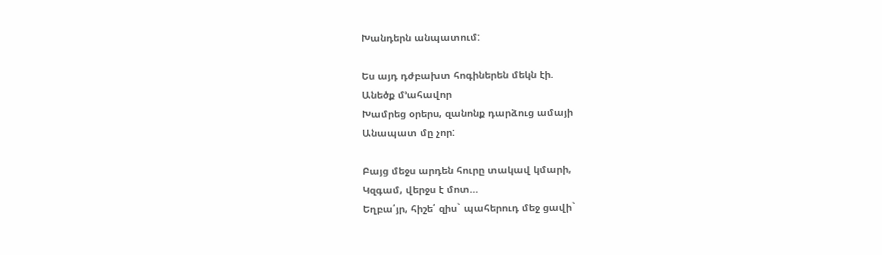Խանդերն անպատում:

Ես այդ դժբախտ հոգիներեն մեկն էի.
Անեծք մ’ահավոր
Խամրեց օրերս, զանոնք դարձուց ամայի
Անապատ մը չոր:

Բայց մեջս արդեն հուրը տակավ կմարի,
Կզգամ, վերջս է մոտ…
Եղբա՛յր, հիշե՛ զիս` պահերուդ մեջ ցավի`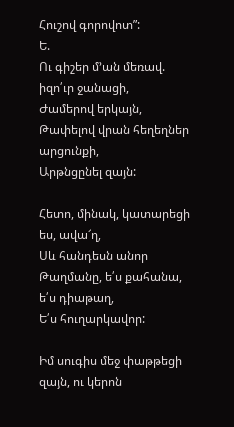Հուշով գորովոտ”:
Ե.
Ու գիշեր մ’ան մեռավ. իզո՛ւր ջանացի,
Ժամերով երկայն,
Թափելով վրան հեղեղներ արցունքի,
Արթնցընել զայն:

Հետո, մինակ, կատարեցի ես, ավա՜ղ,
Սև հանդեսն անոր
Թաղմանը, ե՛ս քահանա, ե՛ս դիաթաղ,
Ե՛ս հուղարկավոր:

Իմ սուգիս մեջ փաթթեցի զայն, ու կերոն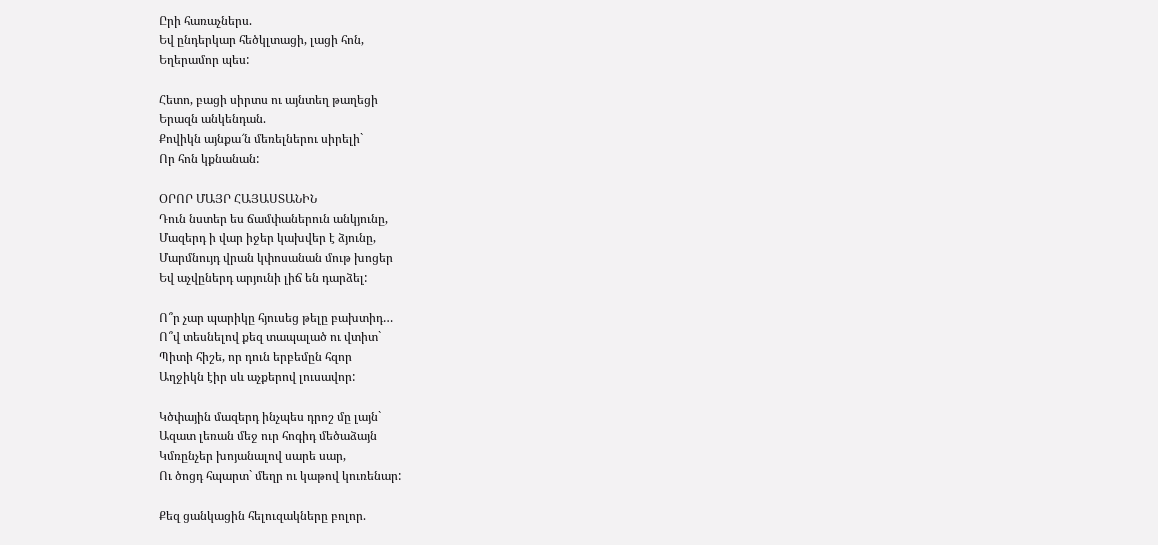Ըրի հառաչներս.
Եվ ընդերկար հեծկլտացի, լացի հոն,
Եղերամոր պես:

Հետո, բացի սիրտս ու այնտեղ թաղեցի
Երազն անկենդան.
Քովիկն այնքա՜ն մեռելներու սիրելի`
Որ հոն կքնանան:

ՕՐՈՐ ՄԱՅՐ ՀԱՅԱՍՏԱՆԻՆ
Դուն նստեր ես ճամփաներուն անկյունը,
Մազերդ ի վար իջեր կախվեր է ձյունը,
Մարմնույդ վրան կփոսանան մութ խոցեր
Եվ աչվըներդ արյունի լիճ են դարձել:

Ո՞ր չար պարիկը հյուսեց թելը բախտիդ…
Ո՞վ տեսնելով քեզ տապալած ու վտիտ`
Պիտի հիշե, որ դուն երբեմըն հզոր
Աղջիկն էիր սև աչքերով լուսավոր:

Կծփային մազերդ ինչպես դրոշ մը լայն`
Ազատ լեռան մեջ ուր հոգիդ մեծաձայն
Կմռընչեր խոյանալով սարե սար,
Ու ծոցդ հպարտ` մեղր ու կաթով կուռենար:

Քեզ ցանկացին հելուզակները բոլոր.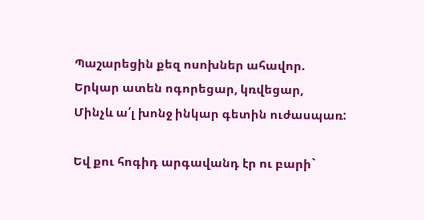Պաշարեցին քեզ ոսոխներ ահավոր.
Երկար ատեն ոգորեցար, կռվեցար,
Մինչև ա՛լ խոնջ ինկար գետին ուժասպառ:

Եվ քու հոգիդ արգավանդ էր ու բարի`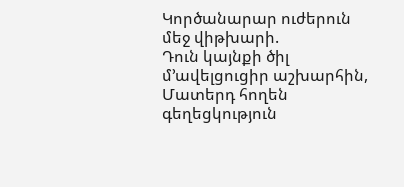Կործանարար ուժերուն մեջ վիթխարի.
Դուն կայնքի ծիլ մ’ավելցուցիր աշխարհին,
Մատերդ հողեն գեղեցկություն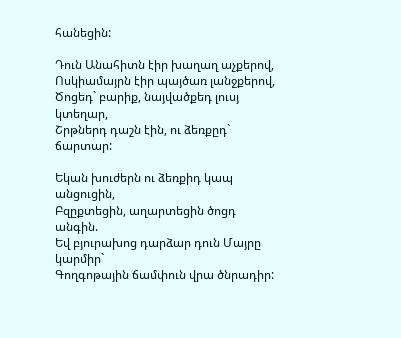հանեցին:

Դուն Անահիտն էիր խաղաղ աչքերով,
Ոսկիամայրն էիր պայծառ լանջքերով,
Ծոցեդ` բարիք, նայվածքեդ լուսյ կտեղար,
Շրթներդ դաշն էին, ու ձեռքըդ` ճարտար:

Եկան խուժերն ու ձեռքիդ կապ անցուցին,
Բզըքտեցին, աղարտեցին ծոցդ անգին.
Եվ բյուրախոց դարձար դուն Մայրը կարմիր`
Գողգոթային ճամփուն վրա ծնրադիր: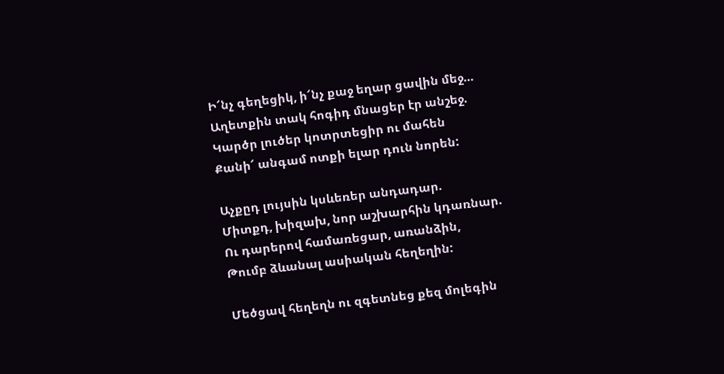Ի՜նչ գեղեցիկ, ի՜նչ քաջ եղար ցավին մեջ…
Աղետքին տակ հոգիդ մնացեր էր անշեջ.
Կարծր լուծեր կոտրտեցիր ու մահեն
Քանի՜ անգամ ոտքի ելար դուն նորեն:

Աչքըդ լույսին կսևեռեր անդադար.
Միտքդ, խիզախ, նոր աշխարհին կդառնար.
Ու դարերով համառեցար, առանձին,
Թումբ ձևանալ ասիական հեղեղին:

Մեծցավ հեղեղն ու զգետնեց քեզ մոլեգին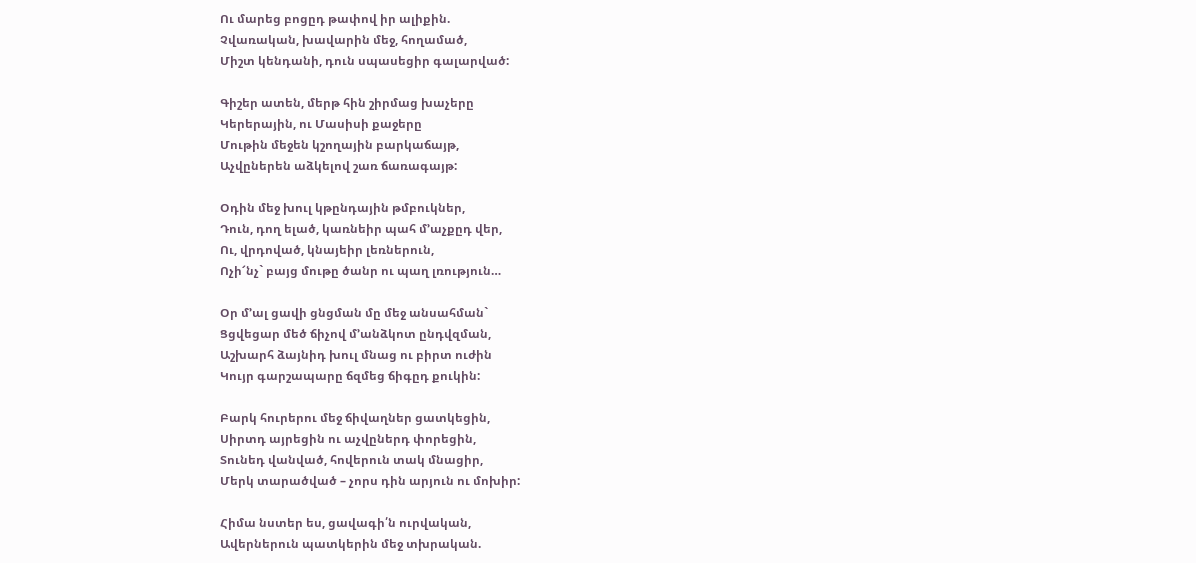Ու մարեց բոցըդ թափով իր ալիքին.
Չվառական, խավարին մեջ, հողամած,
Միշտ կենդանի, դուն սպասեցիր գալարված:

Գիշեր ատեն, մերթ հին շիրմաց խաչերը
Կերերային, ու Մասիսի քաջերը
Մութին մեջեն կշողային բարկաճայթ,
Աչվըներեն աձկելով շառ ճառագայթ:

Օդին մեջ խուլ կթընդային թմբուկներ,
Դուն, դող ելած, կառնեիր պահ մ’աչքըդ վեր,
Ու, վրդոված, կնայեիր լեռներուն,
Ոչի՜նչ` բայց մութը ծանր ու պաղ լռություն…

Օր մ’ալ ցավի ցնցման մը մեջ անսահման`
Ցցվեցար մեծ ճիչով մ’անձկոտ ընդվզման,
Աշխարհ ձայնիդ խուլ մնաց ու բիրտ ուժին
Կույր գարշապարը ճզմեց ճիգըդ քուկին:

Բարկ հուրերու մեջ ճիվաղներ ցատկեցին,
Սիրտդ այրեցին ու աչվըներդ փորեցին,
Տունեդ վանված, հովերուն տակ մնացիր,
Մերկ տարածված – չորս դին արյուն ու մոխիր:

Հիմա նստեր ես, ցավագի՛ն ուրվական,
Ավերներուն պատկերին մեջ տխրական.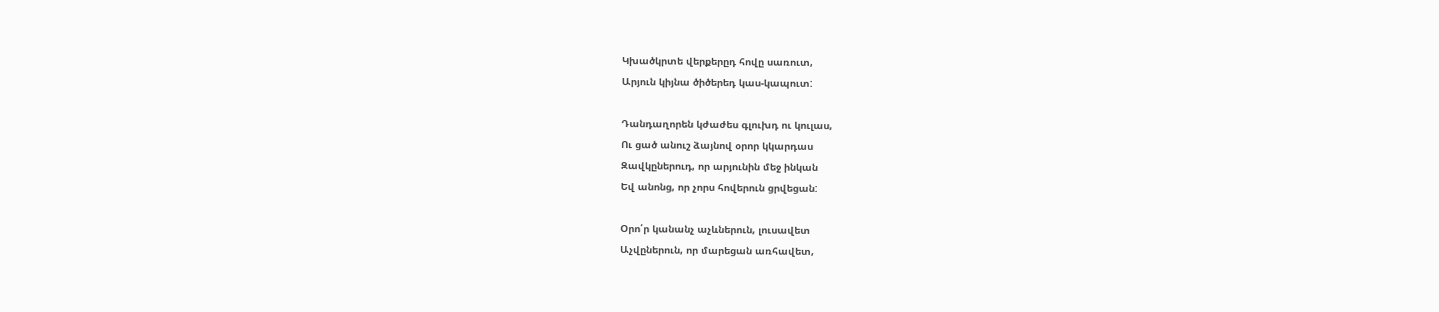Կխածկրտե վերքերըդ հովը սառուտ,
Արյուն կիյնա ծիծերեդ կաս-կապուտ:

Դանդաղորեն կժաժես գլուխդ ու կուլաս,
Ու ցած անուշ ձայնով օրոր կկարդաս
Զավկըներուդ, որ արյունին մեջ ինկան
Եվ անոնց, որ չորս հովերուն ցրվեցան:

Օրո՛ր կանանչ աչևներուն, լուսավետ
Աչվըներուն, որ մարեցան առհավետ,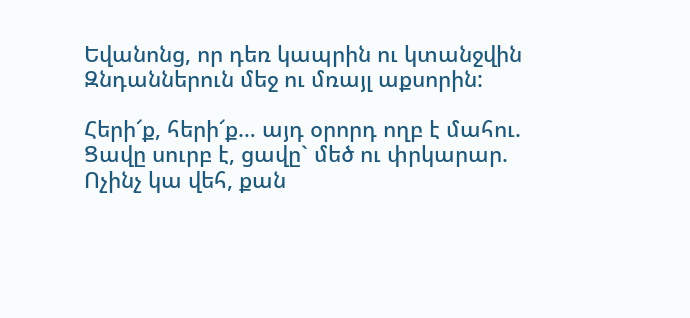Եվանոնց, որ դեռ կապրին ու կտանջվին
Զնդաններուն մեջ ու մռայլ աքսորին:

Հերի՜ք, հերի՜ք… այդ օրորդ ողբ է մահու.
Ցավը սուրբ է, ցավը` մեծ ու փրկարար.
Ոչինչ կա վեհ, քան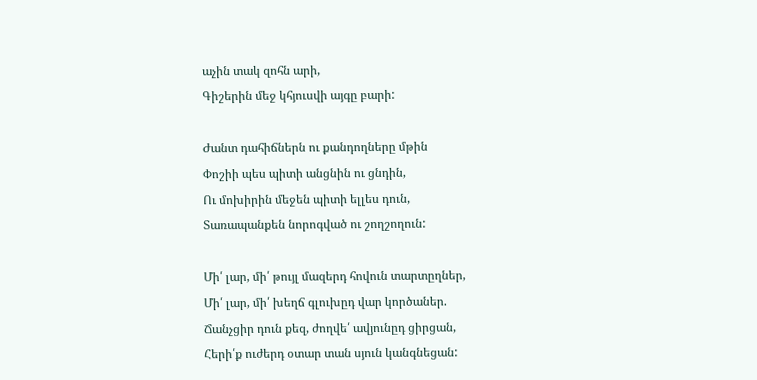աչին տակ զոհն արի,
Գիշերին մեջ կհյուսվի այգը բարի:

Ժանտ դահիճներն ու քանդողները մթին
Փոշիի պես պիտի անցնին ու ցնդին,
Ու մոխիրին մեջեն պիտի ելլես դուն,
Տառապանքեն նորոգված ու շողշողուն:

Մի՛ լար, մի՛ թույլ մազերդ հովուն տարտըղներ,
Մի՛ լար, մի՛ խեղճ գլուխըդ վար կործաներ.
Ճանչցիր դուն քեզ, ժողվե՛ ավյունըդ ցիրցան,
Հերի՛ք ուժերդ օտար տան սյուն կանգնեցան: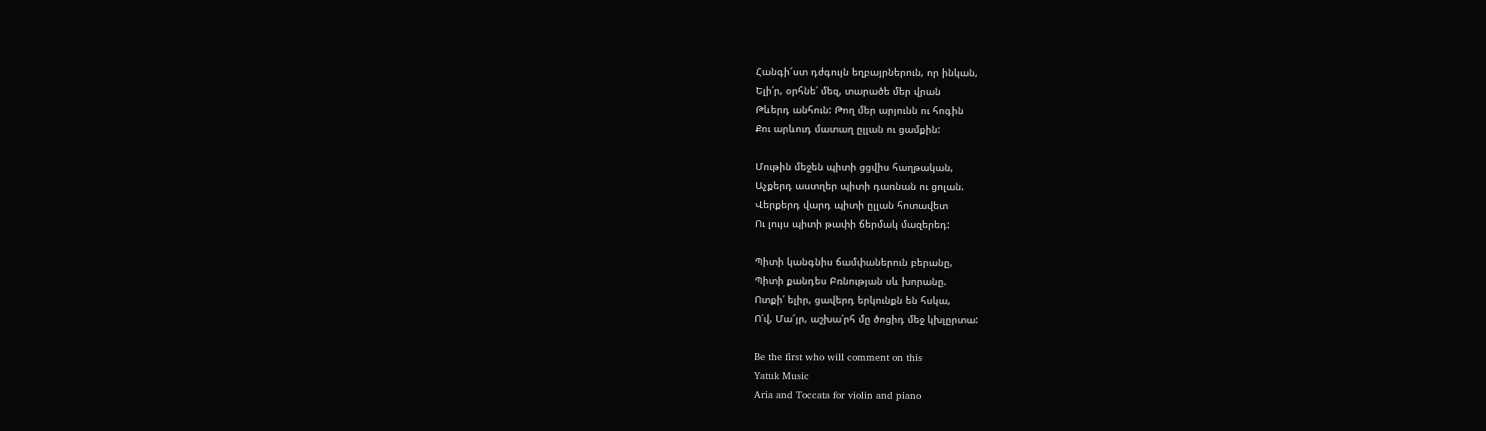Հանգի՜ստ դժգույն եղբայրներուն, որ ինկան,
Ելի՛ր, օրհնե՛ մեզ, տարածե մեր վրան
Թևերդ անհուն: Թող մեր արյունն ու հոգին
Քու արևուդ մատաղ ըլլան ու ցամքին:

Մութին մեջեն պիտի ցցվիս հաղթական,
Աչքերդ աստղեր պիտի դառնան ու ցոլան.
Վերքերդ վարդ պիտի ըլլան հոտավետ
Ու լույս պիտի թափի ճերմակ մազերեդ:

Պիտի կանգնիս ճամփաներուն բերանը,
Պիտի քանդես Բռնության սև խորանը.
Ոտքի՛ ելիր, ցավերդ երկունքն են հսկա,
Ո՛վ, Մա՜յր, աշխա՛րհ մը ծոցիդ մեջ կխլըրտա:

Be the first who will comment on this
Yatuk Music
Aria and Toccata for violin and piano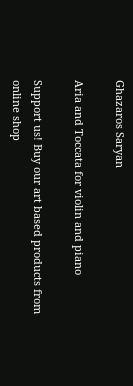Ghazaros Saryan

Aria and Toccata for violin and piano

Support us! Buy our art based products from online shop